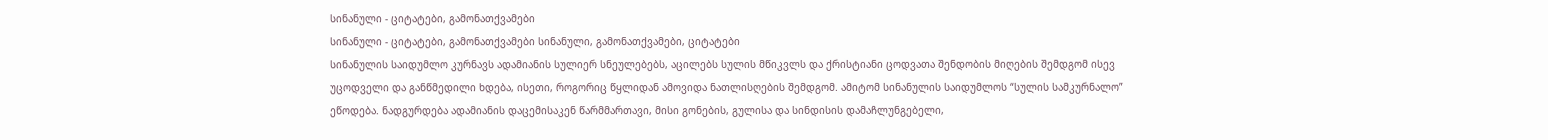სინანული - ციტატები, გამონათქვამები
სინანული - ციტატები, გამონათქვამები სინანული, გამონათქვამები, ციტატები
სინანულის საიდუმლო კურნავს ადამიანის სულიერ სნეულებებს, აცილებს სულის მწიკვლს და ქრისტიანი ცოდვათა შენდობის მიღების შემდგომ ისევ უცოდველი და განწმედილი ხდება, ისეთი, როგორიც წყლიდან ამოვიდა ნათლისღების შემდგომ. ამიტომ სინანულის საიდუმლოს “სულის სამკურნალო” ეწოდება. ნადგურდება ადამიანის დაცემისაკენ წარმმართავი, მისი გონების, გულისა და სინდისის დამაჩლუნგებელი,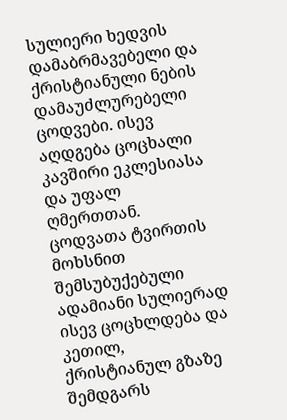სულიერი ხედვის დამაბრმავებელი და ქრისტიანული ნების დამაუძლურებელი ცოდვები. ისევ აღდგება ცოცხალი კავშირი ეკლესიასა და უფალ ღმერთთან. ცოდვათა ტვირთის მოხსნით შემსუბუქებული ადამიანი სულიერად ისევ ცოცხლდება და კეთილ, ქრისტიანულ გზაზე შემდგარს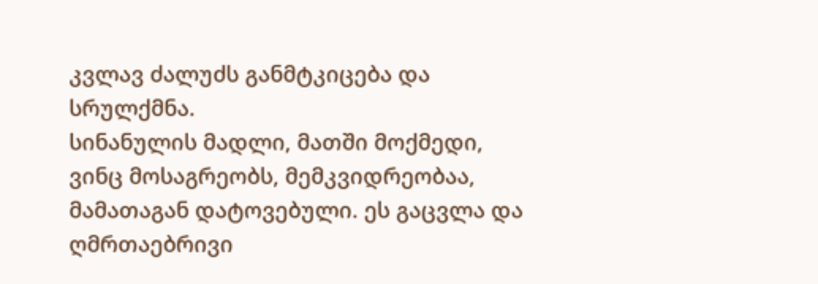კვლავ ძალუძს განმტკიცება და სრულქმნა.
სინანულის მადლი, მათში მოქმედი, ვინც მოსაგრეობს, მემკვიდრეობაა, მამათაგან დატოვებული. ეს გაცვლა და ღმრთაებრივი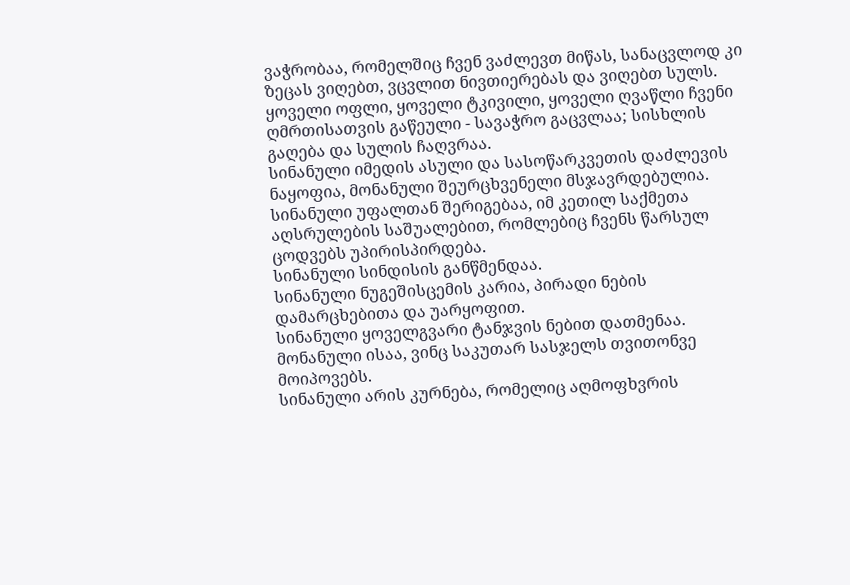ვაჭრობაა, რომელშიც ჩვენ ვაძლევთ მიწას, სანაცვლოდ კი ზეცას ვიღებთ, ვცვლით ნივთიერებას და ვიღებთ სულს. ყოველი ოფლი, ყოველი ტკივილი, ყოველი ღვაწლი ჩვენი ღმრთისათვის გაწეული - სავაჭრო გაცვლაა; სისხლის გაღება და სულის ჩაღვრაა.
სინანული იმედის ასული და სასოწარკვეთის დაძლევის ნაყოფია, მონანული შეურცხვენელი მსჯავრდებულია.
სინანული უფალთან შერიგებაა, იმ კეთილ საქმეთა აღსრულების საშუალებით, რომლებიც ჩვენს წარსულ ცოდვებს უპირისპირდება.
სინანული სინდისის განწმენდაა.
სინანული ნუგეშისცემის კარია, პირადი ნების დამარცხებითა და უარყოფით.
სინანული ყოველგვარი ტანჯვის ნებით დათმენაა.
მონანული ისაა, ვინც საკუთარ სასჯელს თვითონვე მოიპოვებს.
სინანული არის კურნება, რომელიც აღმოფხვრის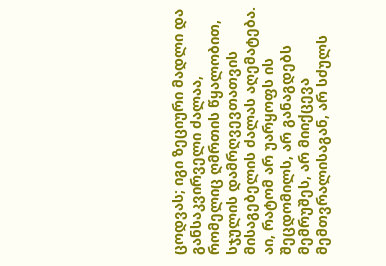ცოდვას; იგი ზეციური მადლი და განსაკვირველი ძალაა, რომელიც ღმრთის წყალობით, სჯულის დამრღვევთათვის მისაგებელის ძალას აღემატება. აი, რატომ არ უარყოფს ის შეცდომილს, არ განაგდებს მემრუშეს, არ მიიქცევა მემთვრალისაგან, არ სძულს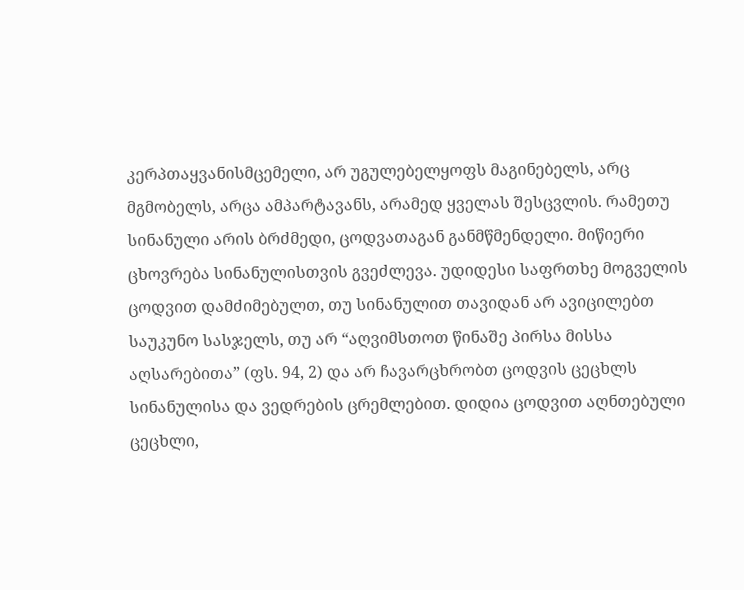კერპთაყვანისმცემელი, არ უგულებელყოფს მაგინებელს, არც მგმობელს, არცა ამპარტავანს, არამედ ყველას შესცვლის. რამეთუ სინანული არის ბრძმედი, ცოდვათაგან განმწმენდელი. მიწიერი ცხოვრება სინანულისთვის გვეძლევა. უდიდესი საფრთხე მოგველის ცოდვით დამძიმებულთ, თუ სინანულით თავიდან არ ავიცილებთ საუკუნო სასჯელს, თუ არ “აღვიმსთოთ წინაშე პირსა მისსა აღსარებითა” (ფს. 94, 2) და არ ჩავარცხრობთ ცოდვის ცეცხლს სინანულისა და ვედრების ცრემლებით. დიდია ცოდვით აღნთებული ცეცხლი,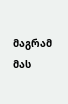მაგრამ მას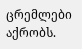ცრემლები აქრობს.